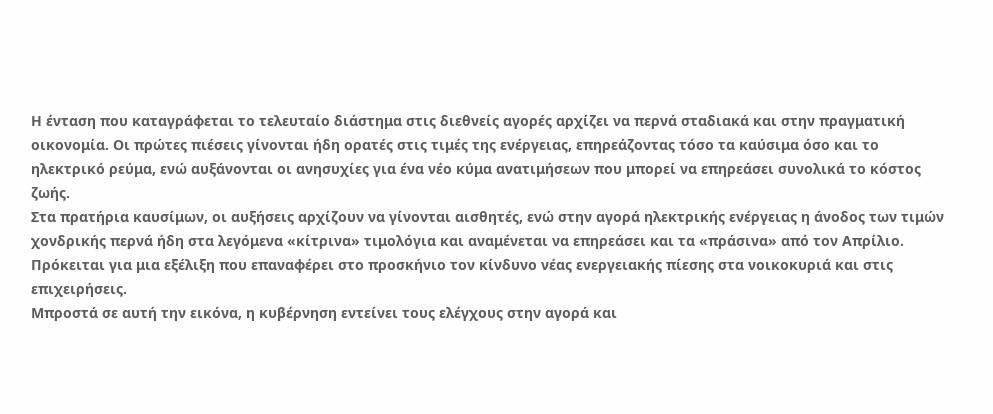Η ένταση που καταγράφεται το τελευταίο διάστημα στις διεθνείς αγορές αρχίζει να περνά σταδιακά και στην πραγματική οικονομία. Οι πρώτες πιέσεις γίνονται ήδη ορατές στις τιμές της ενέργειας, επηρεάζοντας τόσο τα καύσιμα όσο και το ηλεκτρικό ρεύμα, ενώ αυξάνονται οι ανησυχίες για ένα νέο κύμα ανατιμήσεων που μπορεί να επηρεάσει συνολικά το κόστος ζωής.
Στα πρατήρια καυσίμων, οι αυξήσεις αρχίζουν να γίνονται αισθητές, ενώ στην αγορά ηλεκτρικής ενέργειας η άνοδος των τιμών χονδρικής περνά ήδη στα λεγόμενα «κίτρινα» τιμολόγια και αναμένεται να επηρεάσει και τα «πράσινα» από τον Απρίλιο. Πρόκειται για μια εξέλιξη που επαναφέρει στο προσκήνιο τον κίνδυνο νέας ενεργειακής πίεσης στα νοικοκυριά και στις επιχειρήσεις.
Μπροστά σε αυτή την εικόνα, η κυβέρνηση εντείνει τους ελέγχους στην αγορά και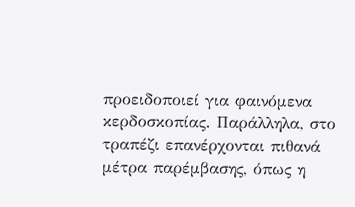προειδοποιεί για φαινόμενα κερδοσκοπίας. Παράλληλα, στο τραπέζι επανέρχονται πιθανά μέτρα παρέμβασης, όπως η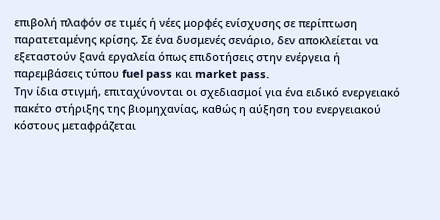επιβολή πλαφόν σε τιμές ή νέες μορφές ενίσχυσης σε περίπτωση παρατεταμένης κρίσης. Σε ένα δυσμενές σενάριο, δεν αποκλείεται να εξεταστούν ξανά εργαλεία όπως επιδοτήσεις στην ενέργεια ή παρεμβάσεις τύπου fuel pass και market pass.
Την ίδια στιγμή, επιταχύνονται οι σχεδιασμοί για ένα ειδικό ενεργειακό πακέτο στήριξης της βιομηχανίας, καθώς η αύξηση του ενεργειακού κόστους μεταφράζεται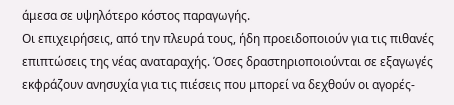άμεσα σε υψηλότερο κόστος παραγωγής.
Οι επιχειρήσεις, από την πλευρά τους, ήδη προειδοποιούν για τις πιθανές επιπτώσεις της νέας αναταραχής. Όσες δραστηριοποιούνται σε εξαγωγές εκφράζουν ανησυχία για τις πιέσεις που μπορεί να δεχθούν οι αγορές-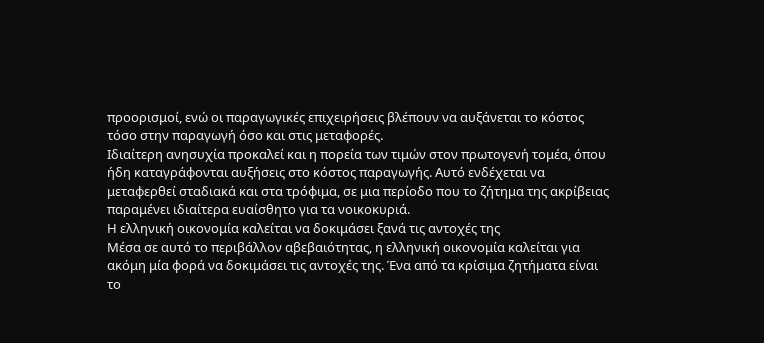προορισμοί, ενώ οι παραγωγικές επιχειρήσεις βλέπουν να αυξάνεται το κόστος τόσο στην παραγωγή όσο και στις μεταφορές.
Ιδιαίτερη ανησυχία προκαλεί και η πορεία των τιμών στον πρωτογενή τομέα, όπου ήδη καταγράφονται αυξήσεις στο κόστος παραγωγής. Αυτό ενδέχεται να μεταφερθεί σταδιακά και στα τρόφιμα, σε μια περίοδο που το ζήτημα της ακρίβειας παραμένει ιδιαίτερα ευαίσθητο για τα νοικοκυριά.
Η ελληνική οικονομία καλείται να δοκιμάσει ξανά τις αντοχές της
Μέσα σε αυτό το περιβάλλον αβεβαιότητας, η ελληνική οικονομία καλείται για ακόμη μία φορά να δοκιμάσει τις αντοχές της. Ένα από τα κρίσιμα ζητήματα είναι το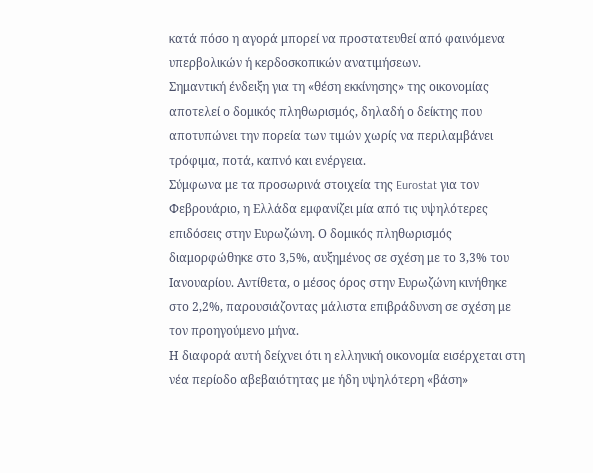κατά πόσο η αγορά μπορεί να προστατευθεί από φαινόμενα υπερβολικών ή κερδοσκοπικών ανατιμήσεων.
Σημαντική ένδειξη για τη «θέση εκκίνησης» της οικονομίας αποτελεί ο δομικός πληθωρισμός, δηλαδή ο δείκτης που αποτυπώνει την πορεία των τιμών χωρίς να περιλαμβάνει τρόφιμα, ποτά, καπνό και ενέργεια.
Σύμφωνα με τα προσωρινά στοιχεία της Eurostat για τον Φεβρουάριο, η Ελλάδα εμφανίζει μία από τις υψηλότερες επιδόσεις στην Ευρωζώνη. Ο δομικός πληθωρισμός διαμορφώθηκε στο 3,5%, αυξημένος σε σχέση με το 3,3% του Ιανουαρίου. Αντίθετα, ο μέσος όρος στην Ευρωζώνη κινήθηκε στο 2,2%, παρουσιάζοντας μάλιστα επιβράδυνση σε σχέση με τον προηγούμενο μήνα.
Η διαφορά αυτή δείχνει ότι η ελληνική οικονομία εισέρχεται στη νέα περίοδο αβεβαιότητας με ήδη υψηλότερη «βάση»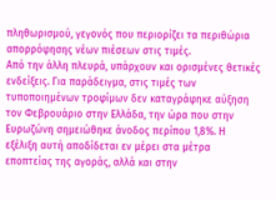πληθωρισμού, γεγονός που περιορίζει τα περιθώρια απορρόφησης νέων πιέσεων στις τιμές.
Από την άλλη πλευρά, υπάρχουν και ορισμένες θετικές ενδείξεις. Για παράδειγμα, στις τιμές των τυποποιημένων τροφίμων δεν καταγράφηκε αύξηση τον Φεβρουάριο στην Ελλάδα, την ώρα που στην Ευρωζώνη σημειώθηκε άνοδος περίπου 1,8%. Η εξέλιξη αυτή αποδίδεται εν μέρει στα μέτρα εποπτείας της αγοράς, αλλά και στην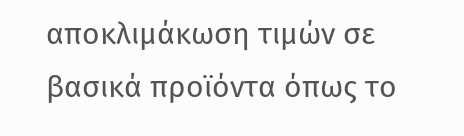αποκλιμάκωση τιμών σε βασικά προϊόντα όπως το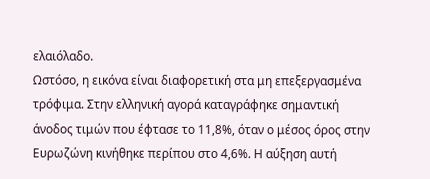ελαιόλαδο.
Ωστόσο, η εικόνα είναι διαφορετική στα μη επεξεργασμένα τρόφιμα. Στην ελληνική αγορά καταγράφηκε σημαντική άνοδος τιμών που έφτασε το 11,8%, όταν ο μέσος όρος στην Ευρωζώνη κινήθηκε περίπου στο 4,6%. Η αύξηση αυτή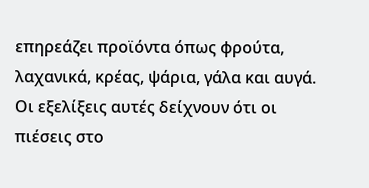επηρεάζει προϊόντα όπως φρούτα, λαχανικά, κρέας, ψάρια, γάλα και αυγά.
Οι εξελίξεις αυτές δείχνουν ότι οι πιέσεις στο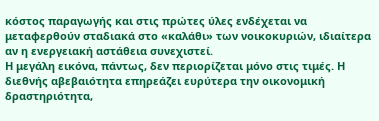κόστος παραγωγής και στις πρώτες ύλες ενδέχεται να μεταφερθούν σταδιακά στο «καλάθι» των νοικοκυριών, ιδιαίτερα αν η ενεργειακή αστάθεια συνεχιστεί.
Η μεγάλη εικόνα, πάντως, δεν περιορίζεται μόνο στις τιμές. Η διεθνής αβεβαιότητα επηρεάζει ευρύτερα την οικονομική δραστηριότητα,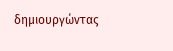δημιουργώντας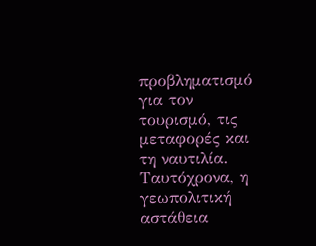προβληματισμό για τον τουρισμό, τις μεταφορές και τη ναυτιλία. Ταυτόχρονα, η γεωπολιτική αστάθεια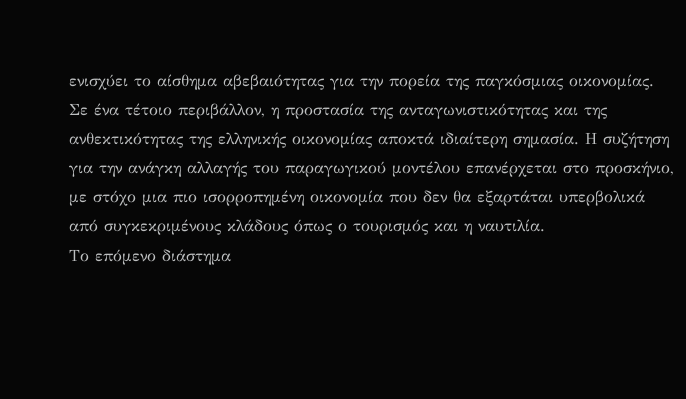ενισχύει το αίσθημα αβεβαιότητας για την πορεία της παγκόσμιας οικονομίας.
Σε ένα τέτοιο περιβάλλον, η προστασία της ανταγωνιστικότητας και της ανθεκτικότητας της ελληνικής οικονομίας αποκτά ιδιαίτερη σημασία. Η συζήτηση για την ανάγκη αλλαγής του παραγωγικού μοντέλου επανέρχεται στο προσκήνιο, με στόχο μια πιο ισορροπημένη οικονομία που δεν θα εξαρτάται υπερβολικά από συγκεκριμένους κλάδους όπως ο τουρισμός και η ναυτιλία.
Το επόμενο διάστημα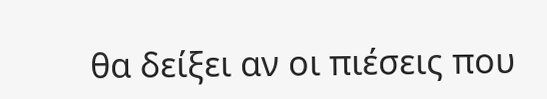θα δείξει αν οι πιέσεις που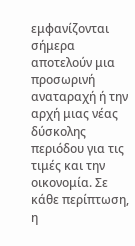εμφανίζονται σήμερα αποτελούν μια προσωρινή αναταραχή ή την αρχή μιας νέας δύσκολης περιόδου για τις τιμές και την οικονομία. Σε κάθε περίπτωση, η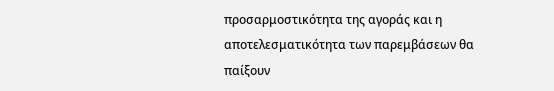προσαρμοστικότητα της αγοράς και η αποτελεσματικότητα των παρεμβάσεων θα παίξουν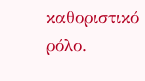καθοριστικό ρόλο.